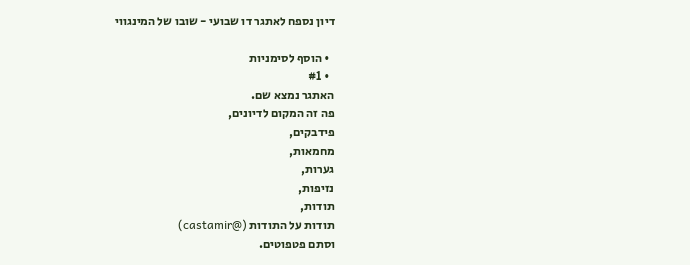דיון נספח לאתגר דו שבועי - שובו של המינגווי

  • הוסף לסימניות
  • #1
האתגר נמצא שם.
פה זה המקום לדיונים,
פידבקים,
מחמאות,
גערות,
נזיפות,
תודות,
תודות על התודות (@castamir)
וסתם פטפוטים.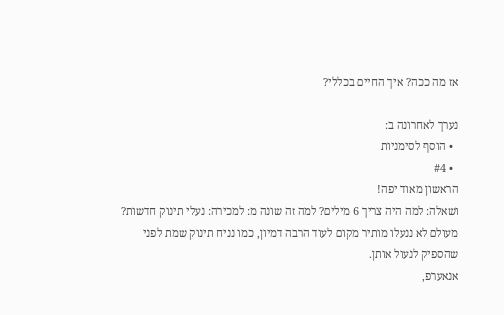אז מה ככה? איך החיים בכללי?

נערך לאחרונה ב:
  • הוסף לסימניות
  • #4
הראשון מאוד יפה!
ושאלה: למה היה צריך 6 מילים? למה זה שונה מ: למכירה: נעלי תינוק חדשות?
מעולם לא ננעלו מותיר מקום לעוד הרבה דמיון, כמו נניח תינוק שמת לפני שהספיק לנעול אותן.
אנאערפ,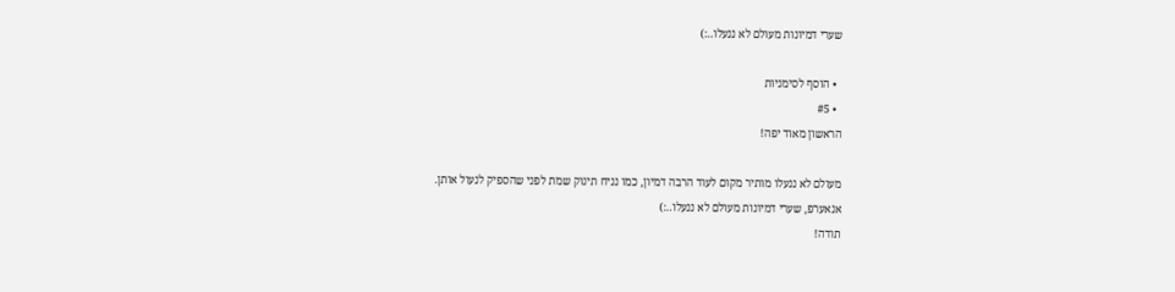שערי דמיונות מעולם לא ננעלו..:)

  • הוסף לסימניות
  • #5
הראשון מאוד יפה!

מעולם לא ננעלו מותיר מקום לעוד הרבה דמיון, כמו נניח תינוק שמת לפני שהספיק לנעול אותן.
אנאערפ, שערי דמיונות מעולם לא ננעלו..:)
תודה!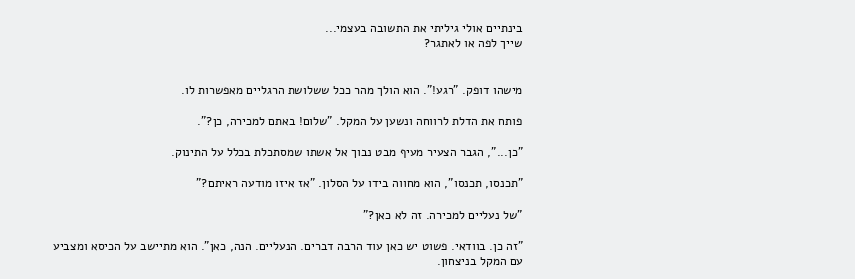בינתיים אולי גיליתי את התשובה בעצמי...
שייך לפה או לאתגר?


מישהו דופק. "רגע!". הוא הולך מהר ככל ששלושת הרגליים מאפשרות לו.

פותח את הדלת לרווחה ונשען על המקל. "שלום! באתם למכירה, כן?".

"כן...", הגבר הצעיר מעיף מבט נבוך אל אשתו שמסתכלת בכלל על התינוק.

"תכנסו, תכנסו", הוא מחווה בידו על הסלון. "אז איזו מודעה ראיתם?"

"של נעליים למכירה. זה לא כאן?"

"זה כן. בוודאי. פשוט יש כאן עוד הרבה דברים. הנעליים. הנה, כאן". הוא מתיישב על הכיסא ומצביע עם המקל בניצחון.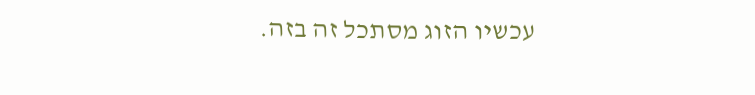עכשיו הזוג מסתכל זה בזה.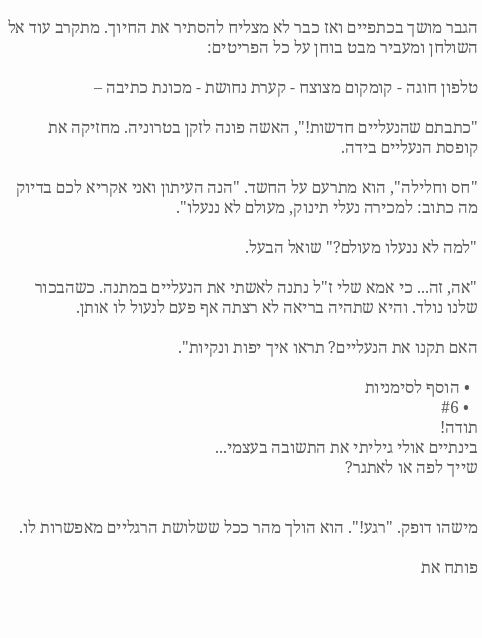הגבר מושך בכתפיים ואז כבר לא מצליח להסתיר את החיוך. מתקרב עוד אל השולחן ומעביר מבט בוחן על כל הפריטים:

טלפון חוגה - קומקום מצוצח - קערת נחושת - מכונת כתיבה –

"כתבתם שהנעליים חדשות!", האשה פונה לזקן בטרוניה. מחזיקה את קופסת הנעליים בידה.

"חס וחלילה", הוא מתרעם על החשד. "הנה העיתון ואני אקריא לכם בדיוק מה כתוב: למכירה נעלי תינוק, מעולם לא ננעלו".

"למה לא ננעלו מעולם?" שואל הבעל.

"אה, זה... כי אמא שלי ז"ל נתנה לאשתי את הנעליים במתנה. כשהבכור שלנו נולד. והיא שתהיה בריאה לא רצתה אף פעם לנעול לו אותן.

האם תקנו את הנעליים? תראו איך יפות ונקיות".

  • הוסף לסימניות
  • #6
תודה!
בינתיים אולי גיליתי את התשובה בעצמי...
שייך לפה או לאתגר?


מישהו דופק. "רגע!". הוא הולך מהר ככל ששלושת הרגליים מאפשרות לו.

פותח את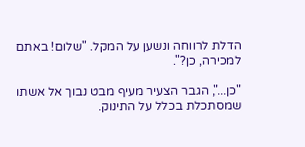הדלת לרווחה ונשען על המקל. "שלום! באתם למכירה, כן?".

"כן...", הגבר הצעיר מעיף מבט נבוך אל אשתו שמסתכלת בכלל על התינוק.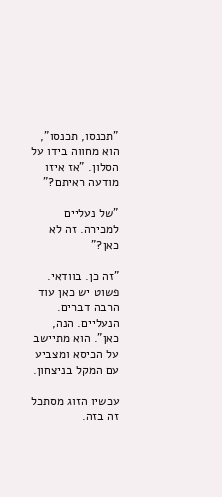"תכנסו, תכנסו", הוא מחווה בידו על הסלון. "אז איזו מודעה ראיתם?"

"של נעליים למכירה. זה לא כאן?"

"זה כן. בוודאי. פשוט יש כאן עוד הרבה דברים. הנעליים. הנה, כאן". הוא מתיישב על הכיסא ומצביע עם המקל בניצחון.

עכשיו הזוג מסתכל זה בזה.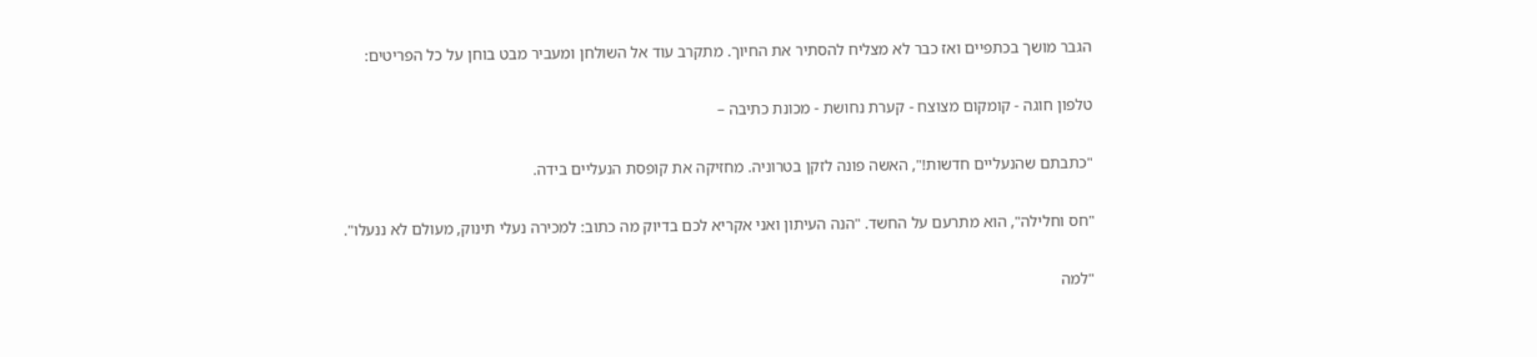הגבר מושך בכתפיים ואז כבר לא מצליח להסתיר את החיוך. מתקרב עוד אל השולחן ומעביר מבט בוחן על כל הפריטים:

טלפון חוגה - קומקום מצוצח - קערת נחושת - מכונת כתיבה –

"כתבתם שהנעליים חדשות!", האשה פונה לזקן בטרוניה. מחזיקה את קופסת הנעליים בידה.

"חס וחלילה", הוא מתרעם על החשד. "הנה העיתון ואני אקריא לכם בדיוק מה כתוב: למכירה נעלי תינוק, מעולם לא ננעלו".

"למה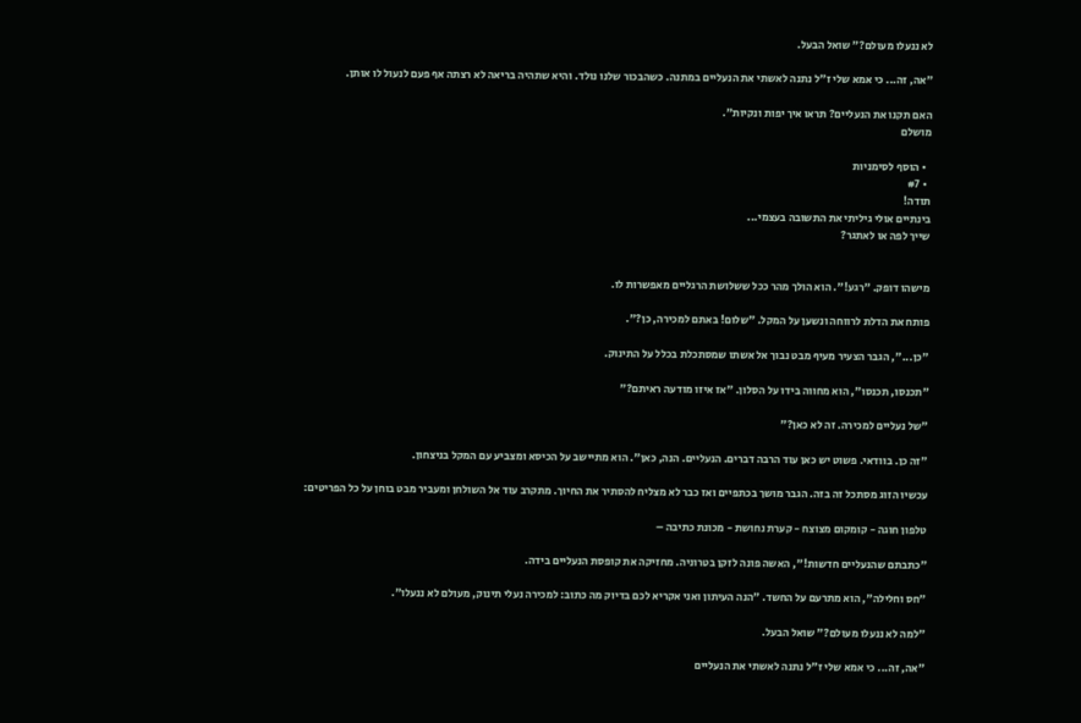לא ננעלו מעולם?" שואל הבעל.

"אה, זה... כי אמא שלי ז"ל נתנה לאשתי את הנעליים במתנה. כשהבכור שלנו נולד. והיא שתהיה בריאה לא רצתה אף פעם לנעול לו אותן.

האם תקנו את הנעליים? תראו איך יפות ונקיות".
מושלם

  • הוסף לסימניות
  • #7
תודה!
בינתיים אולי גיליתי את התשובה בעצמי...
שייך לפה או לאתגר?


מישהו דופק. "רגע!". הוא הולך מהר ככל ששלושת הרגליים מאפשרות לו.

פותח את הדלת לרווחה ונשען על המקל. "שלום! באתם למכירה, כן?".

"כן...", הגבר הצעיר מעיף מבט נבוך אל אשתו שמסתכלת בכלל על התינוק.

"תכנסו, תכנסו", הוא מחווה בידו על הסלון. "אז איזו מודעה ראיתם?"

"של נעליים למכירה. זה לא כאן?"

"זה כן. בוודאי. פשוט יש כאן עוד הרבה דברים. הנעליים. הנה, כאן". הוא מתיישב על הכיסא ומצביע עם המקל בניצחון.

עכשיו הזוג מסתכל זה בזה. הגבר מושך בכתפיים ואז כבר לא מצליח להסתיר את החיוך. מתקרב עוד אל השולחן ומעביר מבט בוחן על כל הפריטים:

טלפון חוגה - קומקום מצוצח - קערת נחושת - מכונת כתיבה –

"כתבתם שהנעליים חדשות!", האשה פונה לזקן בטרוניה. מחזיקה את קופסת הנעליים בידה.

"חס וחלילה", הוא מתרעם על החשד. "הנה העיתון ואני אקריא לכם בדיוק מה כתוב: למכירה נעלי תינוק, מעולם לא ננעלו".

"למה לא ננעלו מעולם?" שואל הבעל.

"אה, זה... כי אמא שלי ז"ל נתנה לאשתי את הנעליים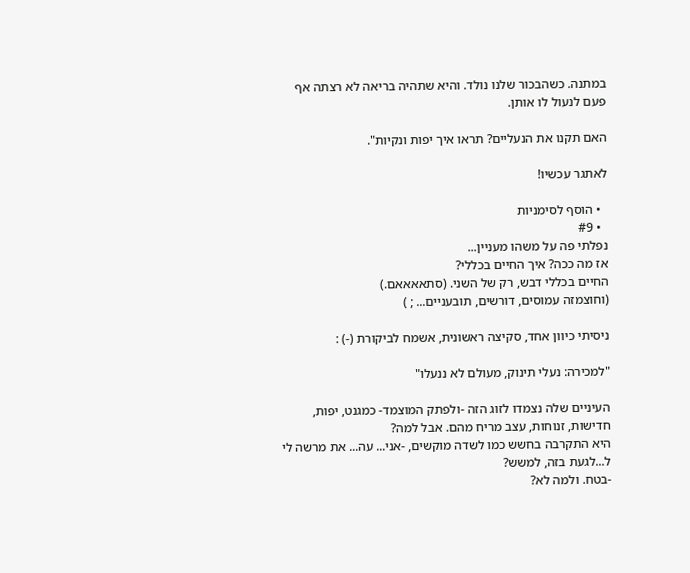במתנה. כשהבכור שלנו נולד. והיא שתהיה בריאה לא רצתה אף פעם לנעול לו אותן.

האם תקנו את הנעליים? תראו איך יפות ונקיות".

לאתגר עכשיו!

  • הוסף לסימניות
  • #9
נפלתי פה על משהו מעניין...
אז מה ככה? איך החיים בכללי?
החיים בכללי דבש, רק של השני. (סתאאאאם.)
(וחוצמזה עמוסים, דורשים, תובעניים... ; )

ניסיתי כיוון אחד, סקיצה ראשונית, אשמח לביקורת (-) :

"למכירה: נעלי תינוק, מעולם לא ננעלו"

העיניים שלה נצמדו לזוג הזה -ולפתק המוצמד- כמגנט, יפות, חדישות, זנוחות, עצב מריח מהם. אבל למה?
היא התקרבה בחשש כמו לשדה מוקשים, -אני... עה... את מרשה לי ל...לגעת בזה, למשש?
-בטח. ולמה לא?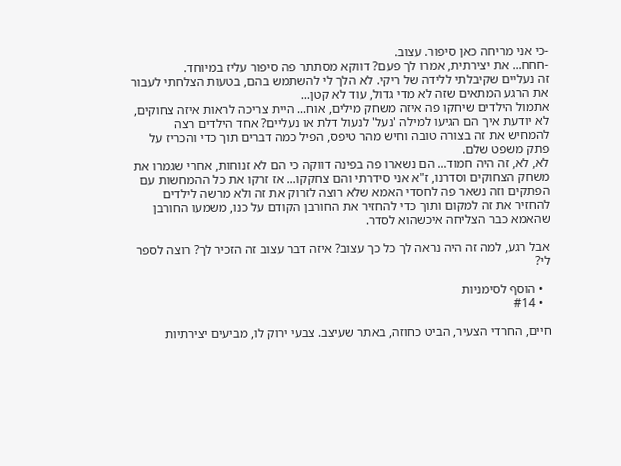-כי אני מריחה כאן סיפור. עצוב.
-חחח... את יצירתית, אמרו לך פעם? דווקא מסתתר פה סיפור עליז במיוחד.
זה נעליים שקיבלתי ללידה של ריקי. לא הלך לי להשתמש בהם, בטעות הצלחתי לעבור את הרגע המתאים שזה לא מדי גדול, עוד לא קטן...
אתמול הילדים שיחקו פה איזה משחק מילים, אוח... היית צריכה לראות איזה צחוקים, לא יודעת איך הם הגיעו למילה 'נעל' לנעול דלת או נעליים? אחד הילדים רצה להמחיש את זה בצורה טובה וחיש מהר טיפס, הפיל כמה דברים תוך כדי והכריז על פתק משפט שלם.
לא, לא, זה היה חמוד... הם נשארו פה בפינה דווקה כי הם לא זנוחות, אחרי שגמרו את משחק הצחוקים וסדרנו, ז"א אני סידרתי והם צחקקו... אז זרקו את כל ההמחשות עם הפתקים וזה נשאר פה לחסדי האמא שלא רוצה לזרוק את זה ולא מרשה לילדים להחזיר את זה למקום ותוך כדי להחזיר את החורבן הקודם על כנו, משמעו החורבן שהאמא כבר הצליחה איכשהוא לסדר.

אבל רגע, למה זה היה נראה לך כל כך עצוב? איזה דבר עצוב זה הזכיר לך? רוצה לספר לי?

  • הוסף לסימניות
  • #14

חיים, החרדי הצעיר, הביט כחוזה, באתר שעיצב. צבעי ירוק לו, מביעים יצירתיות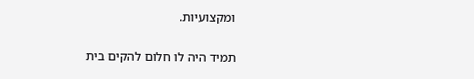ומקצועיות.

תמיד היה לו חלום להקים בית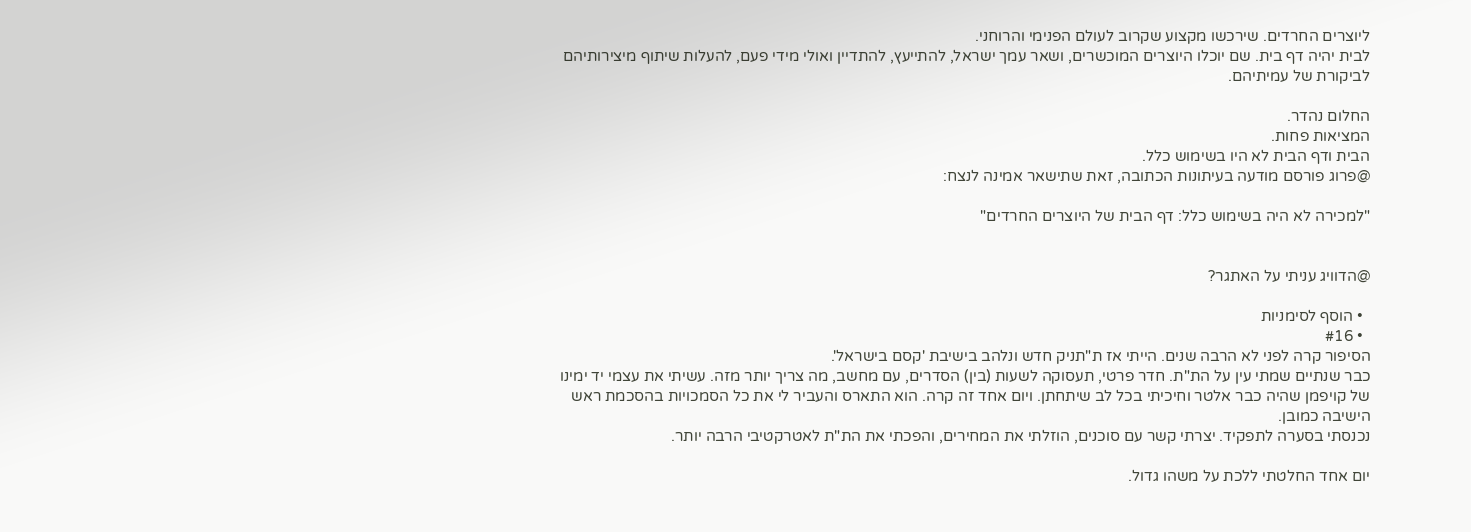ליוצרים החרדים. שירכשו מקצוע שקרוב לעולם הפנימי והרוחני.
לבית יהיה דף בית. שם יוכלו היוצרים המוכשרים, ושאר עמך ישראל, להתייעץ, להתדיין ואולי מידי פעם, להעלות שיתוף מיצירותיהם לביקורת של עמיתיהם.

החלום נהדר.
המציאות פחות.
הבית ודף הבית לא היו בשימוש כלל.
@פרוג פורסם מודעה בעיתונות הכתובה, זאת שתישאר אמינה לנצח:

"למכירה לא היה בשימוש כלל: דף הבית של היוצרים החרדים"


@הדוויג עניתי על האתגר?

  • הוסף לסימניות
  • #16
הסיפור קרה לפני לא הרבה שנים. הייתי אז ת"תניק חדש ונלהב בישיבת 'קסם בישראל'.
כבר שנתיים שמתי עין על הת"ת. חדר פרטי, תעסוקה לשעות (בין) הסדרים, עם מחשב, מה צריך יותר מזה. עשיתי את עצמי יד ימינו של קויפמן שהיה כבר אלטר וחיכיתי בכל לב שיתחתן. ויום אחד זה קרה. הוא התארס והעביר לי את כל הסמכויות בהסכמת ראש הישיבה כמובן.
נכנסתי בסערה לתפקיד. יצרתי קשר עם סוכנים, הוזלתי את המחירים, והפכתי את הת"ת לאטרקטיבי הרבה יותר.

יום אחד החלטתי ללכת על משהו גדול.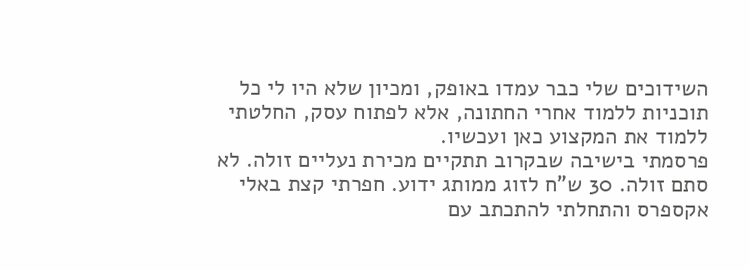השידוכים שלי כבר עמדו באופק, ומכיון שלא היו לי כל תוכניות ללמוד אחרי החתונה, אלא לפתוח עסק, החלטתי ללמוד את המקצוע כאן ועכשיו.
פרסמתי בישיבה שבקרוב תתקיים מכירת נעליים זולה. לא סתם זולה. 30 ש"ח לזוג ממותג ידוע. חפרתי קצת באלי אקספרס והתחלתי להתכתב עם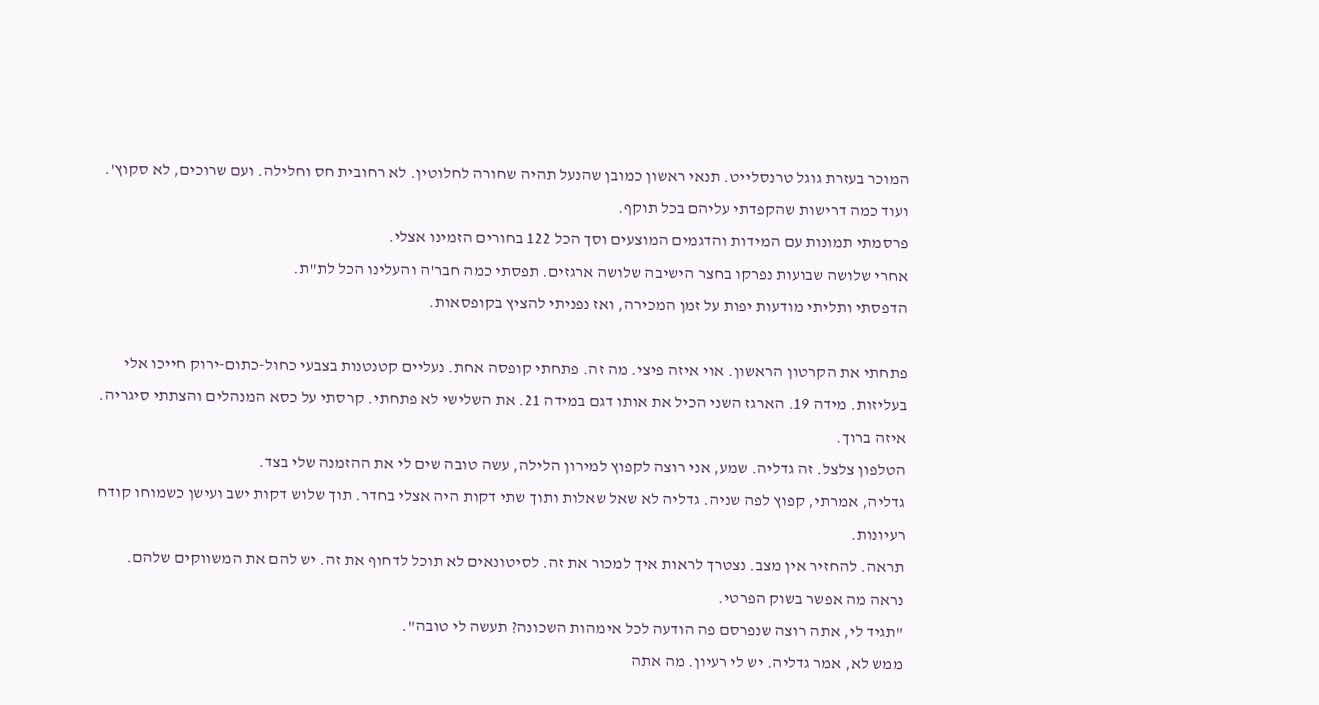המוכר בעזרת גוגל טרנסלייט. תנאי ראשון כמובן שהנעל תהיה שחורה לחלוטין. לא רחובית חס וחלילה. ועם שרוכים, לא סקוץ'. ועוד כמה דרישות שהקפדתי עליהם בכל תוקף.
פרסמתי תמונות עם המידות והדגמים המוצעים וסך הכל 122 בחורים הזמינו אצלי.
אחרי שלושה שבועות נפרקו בחצר הישיבה שלושה ארגזים. תפסתי כמה חבר'ה והעלינו הכל לת"ת.
הדפסתי ותליתי מודעות יפות על זמן המכירה, ואז נפניתי להציץ בקופסאות.

פתחתי את הקרטון הראשון. אוי איזה פיצי. מה זה. פתחתי קופסה אחת. נעליים קטנטנות בצבעי כחול-כתום-ירוק חייכו אלי בעליזות. מידה 19. הארגז השני הכיל את אותו דגם במידה 21. את השלישי לא פתחתי. קרסתי על כסא המנהלים והצתתי סיגריה. איזה ברוך.
הטלפון צלצל. זה גדליה. שמע, אני רוצה לקפוץ למירון הלילה, עשה טובה שים לי את ההזמנה שלי בצד.
גדליה, אמרתי, קפוץ לפה שניה. גדליה לא שאל שאלות ותוך שתי דקות היה אצלי בחדר. תוך שלוש דקות ישב ועישן כשמוחו קודח רעיונות.
תראה. להחזיר אין מצב. נצטרך לראות איך למכור את זה. לסיטונאים לא תוכל לדחוף את זה. יש להם את המשווקים שלהם. נראה מה אפשר בשוק הפרטי.
"תגיד לי, אתה רוצה שנפרסם פה הודעה לכל אימהות השכונה? תעשה לי טובה".
ממש לא, אמר גדליה. יש לי רעיון. מה אתה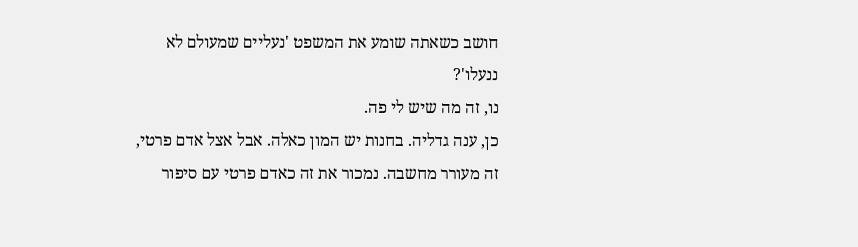חושב כשאתה שומע את המשפט 'נעליים שמעולם לא ננעלו'?
נו, זה מה שיש לי פה.
כן, ענה גדליה. בחנות יש המון כאלה. אבל אצל אדם פרטי, זה מעורר מחשבה. נמכור את זה כאדם פרטי עם סיפור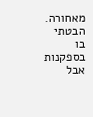מאחורה.
הבטתי בו בספקנות אבל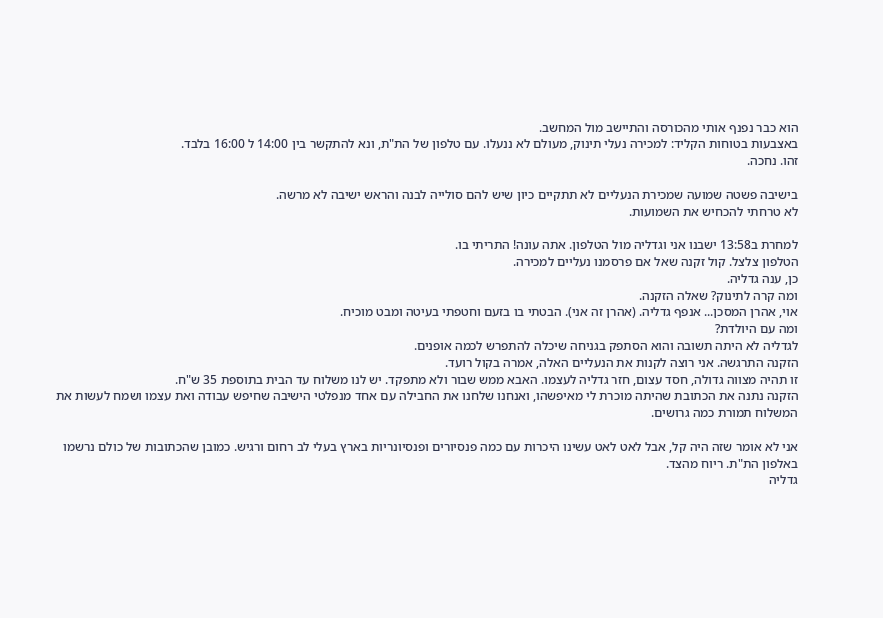הוא כבר נפנף אותי מהכורסה והתיישב מול המחשב.
באצבעות בטוחות הקליד: למכירה נעלי תינוק, מעולם לא ננעלו. עם טלפון של הת"ת, ונא להתקשר בין 14:00 ל 16:00 בלבד.
זהו. נחכה.

בישיבה פשטה שמועה שמכירת הנעליים לא תתקיים כיון שיש להם סולייה לבנה והראש ישיבה לא מרשה.
לא טרחתי להכחיש את השמועות.

למחרת ב13:58 ישבנו אני וגדליה מול הטלפון. אתה עונה! התריתי בו.
הטלפון צלצל. קול זקנה שאל אם פרסמנו נעליים למכירה.
כן, ענה גדליה.
ומה קרה לתינוק? שאלה הזקנה.
אוי, אהרן המסכן... אנפף גדליה. (אהרן זה אני). הבטתי בו בזעם וחטפתי בעיטה ומבט מוכיח.
ומה עם היולדת?
לגדליה לא היתה תשובה והוא הסתפק בגניחה שיכלה להתפרש לכמה אופנים.
הזקנה התרגשה. אני רוצה לקנות את הנעליים האלה, אמרה בקול רועד.
זו תהיה מצווה גדולה, חסד עצום, חזר גדליה לעצמו. האבא ממש שבור ולא מתפקד. יש לנו משלוח עד הבית בתוספת 35 ש"ח.
הזקנה נתנה את הכתובת שהיתה מוכרת לי מאיפשהו, ואנחנו שלחנו את החבילה עם אחד מנפלטי הישיבה שחיפש עבודה ואת עצמו ושמח לעשות את המשלוח תמורת כמה גרושים.

אני לא אומר שזה היה קל, אבל לאט לאט עשינו היכרות עם כמה פנסיורים ופנסיונריות בארץ בעלי לב רחום ורגיש. כמובן שהכתובות של כולם נרשמו באלפון הת"ת. ריוח מהצד.
גדליה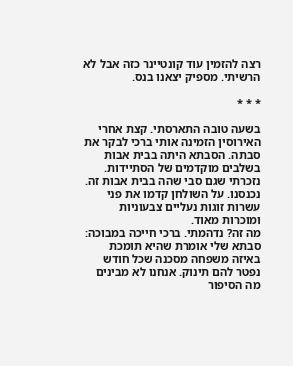רצה להזמין עוד קונטיינר כזה אבל לא הרשיתי. מספיק יצאנו בנס.

* * *

בשעה טובה התארסתי. קצת אחרי האירוסין הזמינה אותי ברכי לבקר את סבתה. הסבתא היתה בבית אבות בשלבים מוקדמים של הסתיידות. נזכרתי שגם סבי שהה בבית אבות זה.
נכנסנו. על השולחן קדמו את פני עשרות זוגות נעליים צבעוניות ומוכרות מאוד.
מה זה? נדהמתי. ברכי חייכה במבוכה: סבתא שלי אומרת שהיא תומכת באיזה משפחה מסכנה שכל חודש נפטר להם תינוק. אנחנו לא מבינים מה הסיפור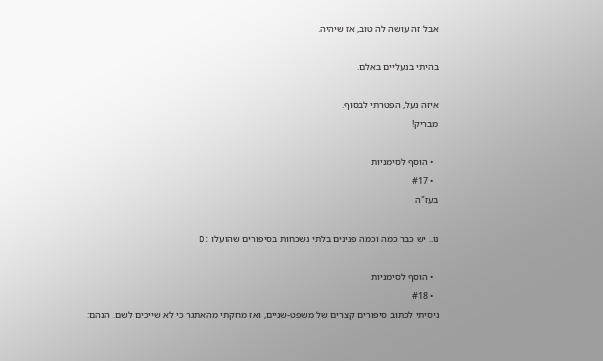אבל זה עושה לה טוב, אז שיהיה.

בהיתי בנעליים באלם.

איזה נעל, הפטרתי לבסוף.
מבריק!

  • הוסף לסימניות
  • #17
בעז"ה

נו.. יש כבר כמה וכמה פנינים בלתי נשכחות בסיפורים שהועלו :D

  • הוסף לסימניות
  • #18
ניסיתי לכתוב סיפורים קצרים של משפט-שניים, ואז מחקתי מהאתגר כי לא שייכים לשם. הנהם: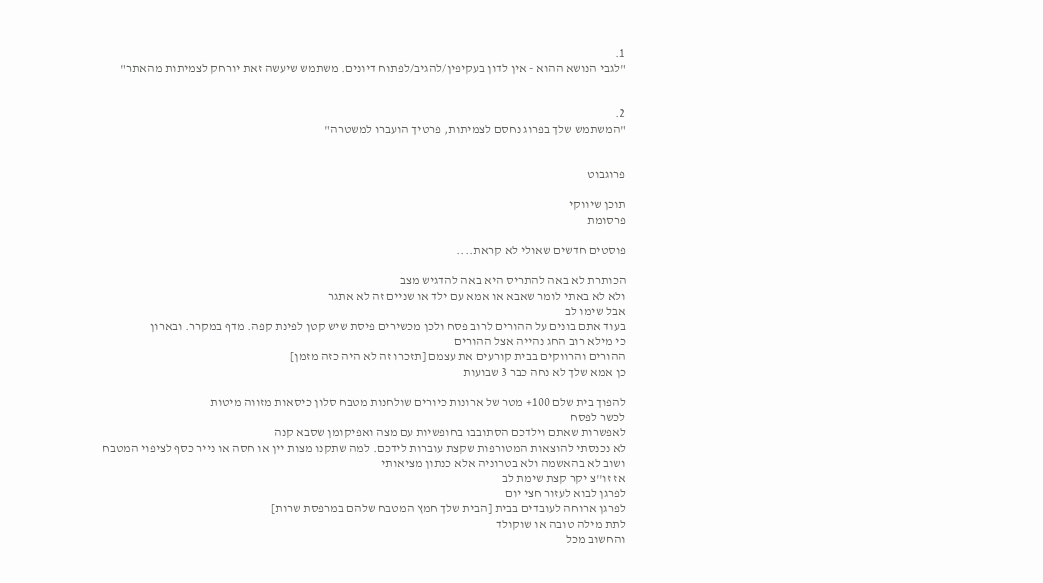1.
"לגבי הנושא ההוא - אין לדון בעקיפין/להגיב/לפתוח דיונים. משתמש שיעשה זאת יורחק לצמיתות מהאתר"


2.
"המשתמש שלך בפרוג נחסם לצמיתות, פרטיך הועברו למשטרה"


פרוגבוט

תוכן שיווקי
פרסומת

פוסטים חדשים שאולי לא קראת....

הכותרת לא באה להתריס היא באה להדגיש מצב
ולא לא באתי לומר שאבא או אמא עם ילד או שניים זה לא אתגר
אבל שימו לב
בעוד אתם בונים על ההורים לרוב פסח ולכן מכשירים פיסת שיש קטן לפינת קפה. מדף במקרר. ובארון
כי מילא רוב החג נהייה אצל ההורים
ההורים והרווקים בבית קורעים את עצמם [תזכרו זה לא היה כזה מזמן]
כן אמא שלך לא נחה כבר 3 שבועות

להפוך בית שלם 100+ מטר של ארונות כיורים שולחנות מטבח סלון כיסאות מזווה מיטות
לכשר לפסח
לאפשרות שאתם וילדכם הסתובבו בחופשיות עם מצה ואפיקומן שסבא קנה
לא נכנסתי להוצאות המטורפות שקצת עוברות לידכם. למה שתקנו מצות יין או חסה או נייר כסף לציפוי המטבח
ושוב לא בהאשמה ולא בטרוניה אלא כנתון מציאותי
אז זו''צ יקר קצת שימת לב
לפרגן לבוא לעזור חצי יום
לפרגן ארוחה לעובדים בבית [הבית שלך חמץ המטבח שלהם במרפסת שרות]
לתת מילה טובה או שוקולד
והחשוב מכל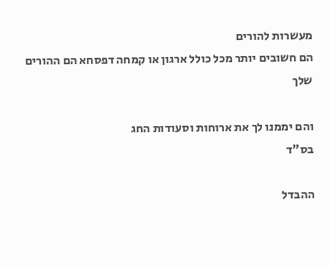מעשרות להורים
הם חשובים יותר מכל כולל ארגון או קמחה דפסחא הם ההורים שלך

והם יממנו לך את ארוחות וסעודות החג
בס"ד

ההבדל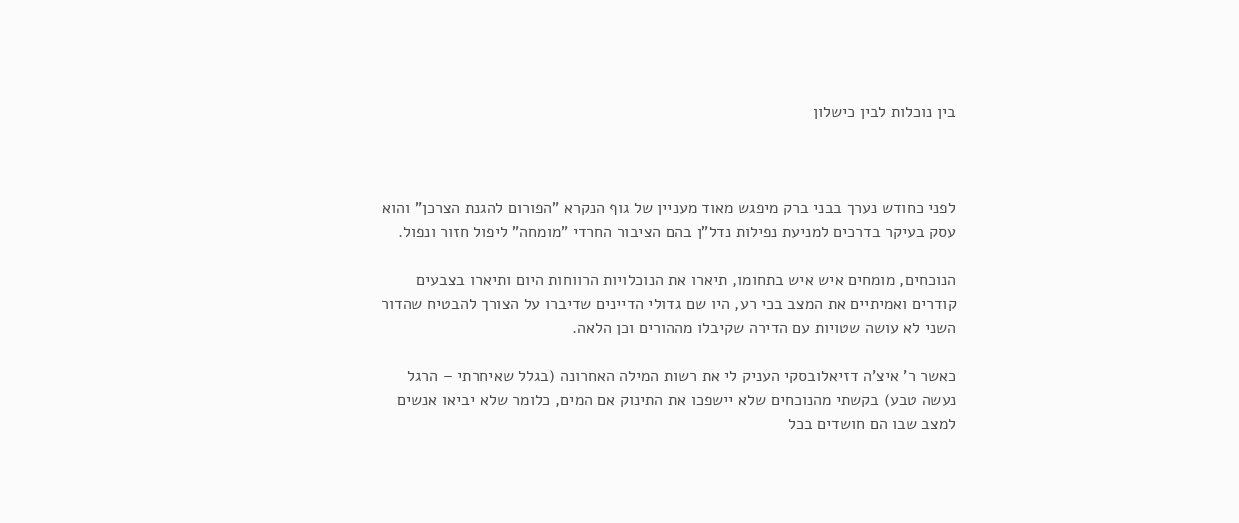בין נוכלות לבין כישלון



לפני כחודש נערך בבני ברק מיפגש מאוד מעניין של גוף הנקרא "הפורום להגנת הצרכן" והוא עסק בעיקר בדרכים למניעת נפילות נדל"ן בהם הציבור החרדי "מומחה" ליפול חזור ונפול.

הנוכחים, מומחים איש איש בתחומו, תיארו את הנוכלויות הרווחות היום ותיארו בצבעים קודרים ואמיתיים את המצב בכי רע, היו שם גדולי הדיינים שדיברו על הצורך להבטיח שהדור השני לא עושה שטויות עם הדירה שקיבלו מההורים וכן הלאה.

כאשר ר' איצ'ה דזיאלובסקי העניק לי את רשות המילה האחרונה (בגלל שאיחרתי – הרגל נעשה טבע) בקשתי מהנוכחים שלא יישפכו את התינוק אם המים, כלומר שלא יביאו אנשים למצב שבו הם חושדים בכל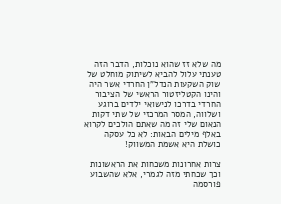מה שלא זז שהוא נוכלות, הדבר הזה טענתי עלול להביא לשיתוק מוחלט של שוק השקעות הנדל"ן החרדי אשר היה והינו הקטליזטור הראשי של הציבור החרדי בדרכו לנישואי ילדים ברוגע ושלווה, המסר המרכזי של שתי דקות הנאום שלי זה מה שאתם הולכים לקרוא באלף מילים הבאות: לא כל עסקה כושלת היא אשמת המשווק!

צרות אחרונות משכחות את הראשונות וכך שכחתי מזה לגמרי, אלא שהשבוע פורסמה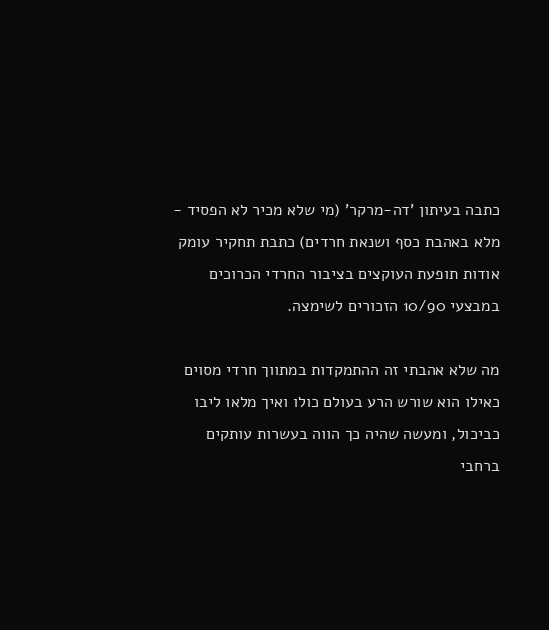כתבה בעיתון 'דה-מרקר' (מי שלא מכיר לא הפסיד - מלא באהבת כסף ושנאת חרדים) כתבת תחקיר עומק אודות תופעת העוקצים בציבור החרדי הכרוכים במבצעי 10/90 הזכורים לשימצה.

מה שלא אהבתי זה ההתמקדות במתווך חרדי מסוים כאילו הוא שורש הרע בעולם כולו ואיך מלאו ליבו כביכול, ומעשה שהיה כך הווה בעשרות עותקים ברחבי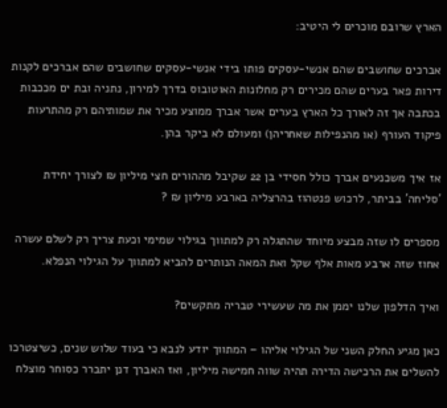הארץ שרובם מוכרים לי היטיב:

אברכים שחושבים שהם אנשי-עסקים פותו בידי אנשי-עסקים שחושבים שהם אברכים לקנות דירות פאר בערים שהם מכירים רק מחלונות האוטובוס בדרך למירון, נתניה ובת ים מככבות בכתבה אך זה לאורך כל הארץ בערים אשר אברך ממוצע מכיר את שמותיהם רק מהתרעות פיקוד העורף (או מהנפילות שאחריהן) ומעולם לא ביקר בהן.

אז איך משכנעים אברך כולל חסידי בן 22 שקיבל מההורים חצי מיליון ₪ לצורך יחידת 'סליחה' בביתר, לרכוש פנטהוז בהרצליה בארבע מיליון ₪ ?

מספרים לו שזה מבצע מיוחד שהתגלה רק למתווך בגילוי שמימי וכעת צריך רק לשלם עשרה אחוז שזה ארבע מאות אלף שקל ואת המאה הנותרים להביא למתווך על הגילוי הנפלא.

ואיך הדלפון שלנו יממן את מה שעשירי טבריה מתקשים?

כאן מגיע החלק השני של הגילוי אליהו – המתווך יודע לנבא כי בעוד שלוש שנים, כשיצטרכו להשלים את הרכישה הדירה תהיה שווה חמישה מיליון, ואז האברך דנן יתברר כסוחר מוצלח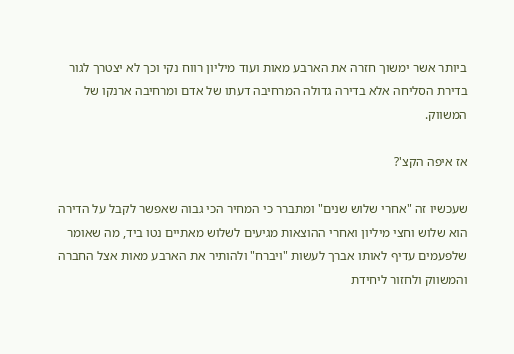ביותר אשר ימשוך חזרה את הארבע מאות ועוד מיליון רווח נקי וכך לא יצטרך לגור בדירת הסליחה אלא בדירה גדולה המרחיבה דעתו של אדם ומרחיבה ארנקו של המשווק.

אז איפה הקצ'?

שעכשיו זה "אחרי שלוש שנים" ומתברר כי המחיר הכי גבוה שאפשר לקבל על הדירה הוא שלוש וחצי מיליון ואחרי ההוצאות מגיעים לשלוש מאתיים נטו ביד, מה שאומר שלפעמים עדיף לאותו אברך לעשות "ויברח" ולהותיר את הארבע מאות אצל החברה והמשווק ולחזור ליחידת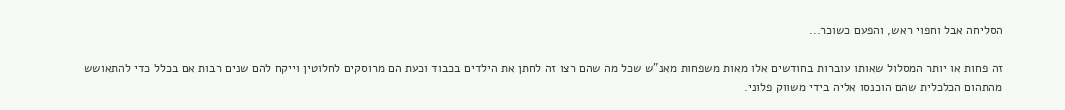הסליחה אבל וחפוי ראש, והפעם כשוכר...

זה פחות או יותר המסלול שאותו עוברות בחודשים אלו מאות משפחות מאנ"ש שכל מה שהם רצו זה לחתן את הילדים בכבוד וכעת הם מרוסקים לחלוטין וייקח להם שנים רבות אם בכלל כדי להתאושש מהתהום הכלכלית שהם הוכנסו אליה בידי משווק פלוני.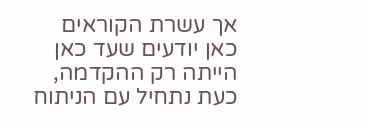אך עשרת הקוראים כאן יודעים שעד כאן הייתה רק ההקדמה, כעת נתחיל עם הניתוח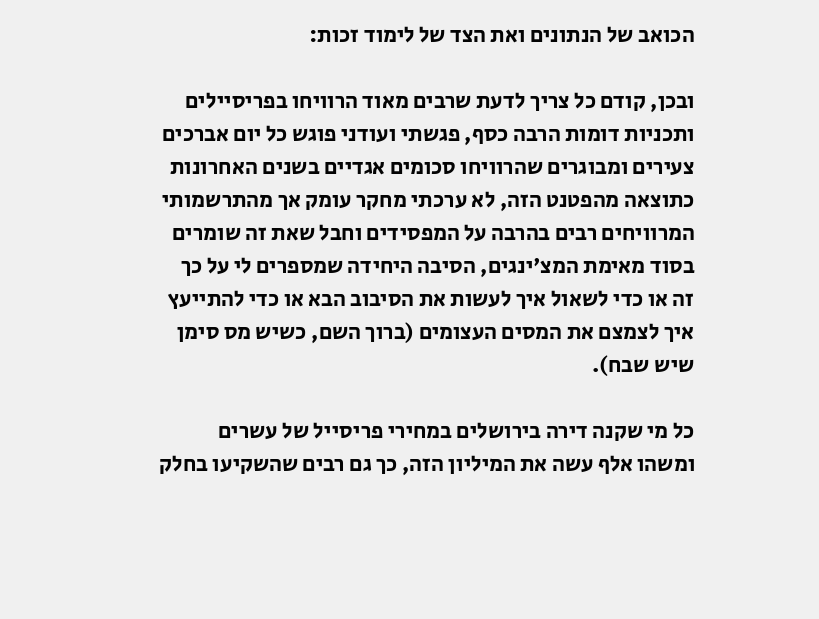הכואב של הנתונים ואת הצד של לימוד זכות:

ובכן, קודם כל צריך לדעת שרבים מאוד הרוויחו בפריסיילים ותכניות דומות הרבה כסף, פגשתי ועודני פוגש כל יום אברכים צעירים ומבוגרים שהרוויחו סכומים אגדיים בשנים האחרונות כתוצאה מהפטנט הזה, לא ערכתי מחקר עומק אך מהתרשמותי המרוויחים רבים בהרבה על המפסידים וחבל שאת זה שומרים בסוד מאימת המצ'ינגים, הסיבה היחידה שמספרים לי על כך זה או כדי לשאול איך לעשות את הסיבוב הבא או כדי להתייעץ איך לצמצם את המסים העצומים (ברוך השם, כשיש מס סימן שיש שבח).

כל מי שקנה דירה בירושלים במחירי פריסייל של עשרים ומשהו אלף עשה את המיליון הזה, כך גם רבים שהשקיעו בחלק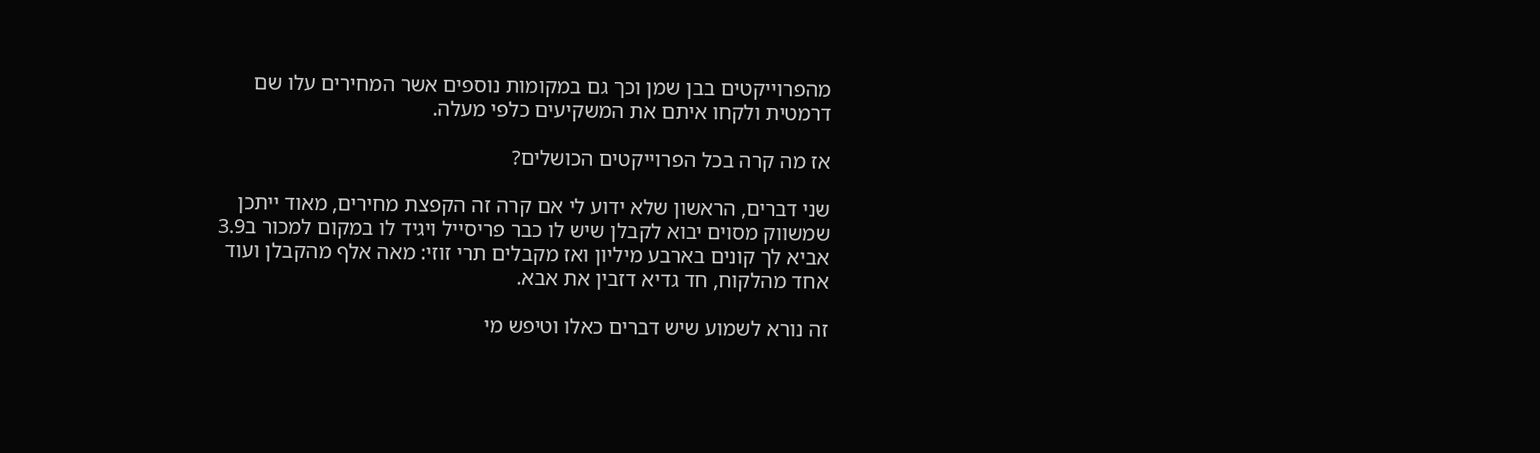מהפרוייקטים בבן שמן וכך גם במקומות נוספים אשר המחירים עלו שם דרמטית ולקחו איתם את המשקיעים כלפי מעלה.

אז מה קרה בכל הפרוייקטים הכושלים?

שני דברים, הראשון שלא ידוע לי אם קרה זה הקפצת מחירים, מאוד ייתכן שמשווק מסוים יבוא לקבלן שיש לו כבר פריסייל ויגיד לו במקום למכור ב3.9 אביא לך קונים בארבע מיליון ואז מקבלים תרי זוזי: מאה אלף מהקבלן ועוד אחד מהלקוח, חד גדיא דזבין את אבא.

זה נורא לשמוע שיש דברים כאלו וטיפש מי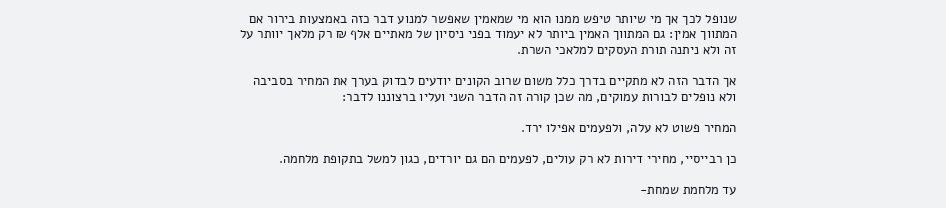שנופל לכך אך מי שיותר טיפש ממנו הוא מי שמאמין שאפשר למנוע דבר כזה באמצעות בירור אם המתווך אמין: גם המתווך האמין ביותר לא יעמוד בפני ניסיון של מאתיים אלף ₪ רק מלאך יוותר על זה ולא ניתנה תורת העסקים למלאכי השרת.

אך הדבר הזה לא מתקיים בדרך כלל משום שרוב הקונים יודעים לבדוק בערך את המחיר בסביבה ולא נופלים לבורות עמוקים, מה שכן קורה זה הדבר השני ועליו ברצוננו לדבר:

המחיר פשוט לא עלה, ולפעמים אפילו ירד.

כן רבייסיי, מחירי דירות לא רק עולים, לפעמים הם גם יורדים, כגון למשל בתקופת מלחמה.

עד מלחמת שמחת-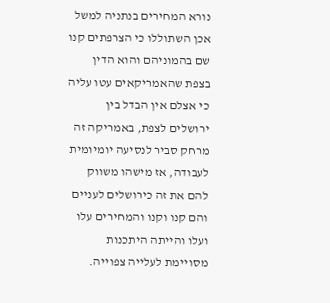נורא המחירים בנתניה למשל אכן השתוללו כי הצרפתים קנו שם בהמוניהם והוא הדין בצפת שהאמריקאים עטו עליה כי אצלם אין הבדל בין ירושלים לצפת, באמריקה זה מרחק סביר לנסיעה יומיומית לעבודה, אז מישהו משווק להם את זה כירושלים לעניים והם קנו וקנו והמחירים עלו ועלו והייתה היתכנות מסויימת לעלייה צפוייה.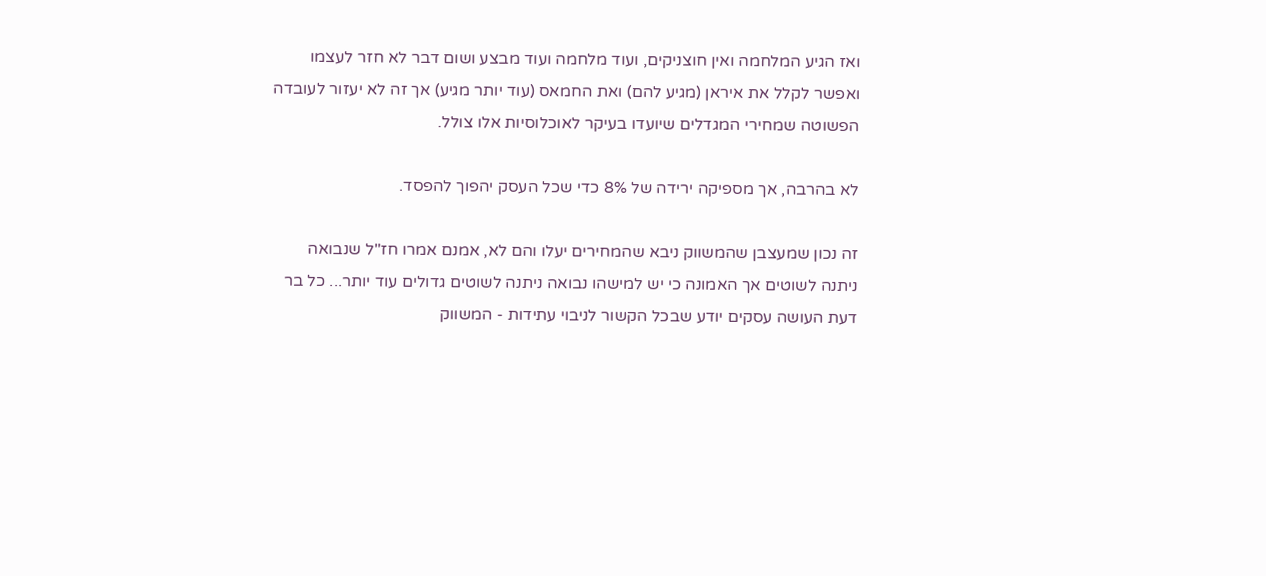ואז הגיע המלחמה ואין חוצניקים, ועוד מלחמה ועוד מבצע ושום דבר לא חזר לעצמו ואפשר לקלל את איראן (מגיע להם) ואת החמאס (עוד יותר מגיע) אך זה לא יעזור לעובדה הפשוטה שמחירי המגדלים שיועדו בעיקר לאוכלוסיות אלו צולל.

לא בהרבה, אך מספיקה ירידה של 8% כדי שכל העסק יהפוך להפסד.

זה נכון שמעצבן שהמשווק ניבא שהמחירים יעלו והם לא, אמנם אמרו חז"ל שנבואה ניתנה לשוטים אך האמונה כי יש למישהו נבואה ניתנה לשוטים גדולים עוד יותר... כל בר דעת העושה עסקים יודע שבכל הקשור לניבוי עתידות - המשווק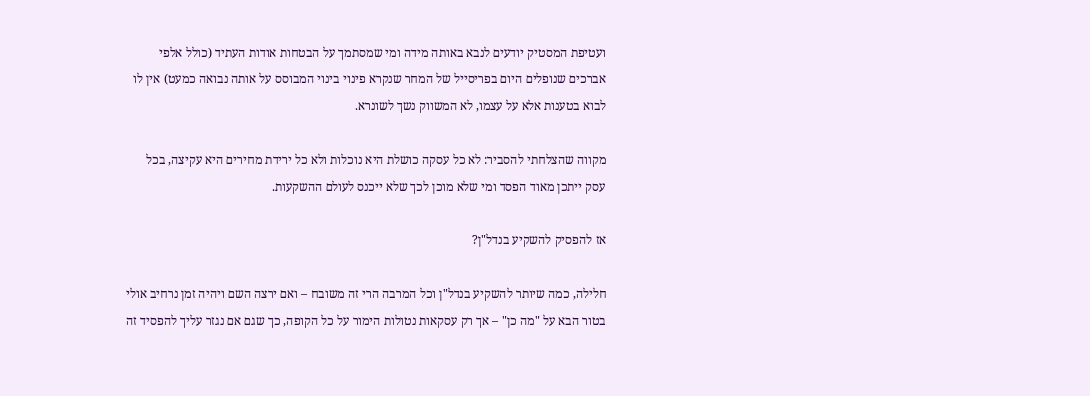ועטיפת המסטיק יודעים לנבא באותה מידה ומי שמסתמך על הבטחות אודות העתיד (כולל אלפי אברכים שנופלים היום בפריסייל של המחר שנקרא פינוי בינוי המבוסס על אותה נבואה כמעט) אין לו לבוא בטענות אלא על עצמו, לא המשווק נשך לשונרא.

מקווה שהצלחתי להסביר: לא כל עסקה כושלת היא נוכלות ולא כל ירידת מחירים היא עקיצה, בכל עסק ייתכן מאוד הפסד ומי שלא מוכן לכך שלא ייכנס לעולם ההשקעות.

אז להפסיק להשקיע בנדל"ן?

חלילה, כמה שיותר להשקיע בנדל"ן וכל המרבה הרי זה משובח – ואם ירצה השם ויהיה זמן נרחיב אולי בטור הבא על "מה כן" – אך רק עסקאות נטולות הימור על כל הקופה, כך שגם אם נגזר עליך להפסיד זה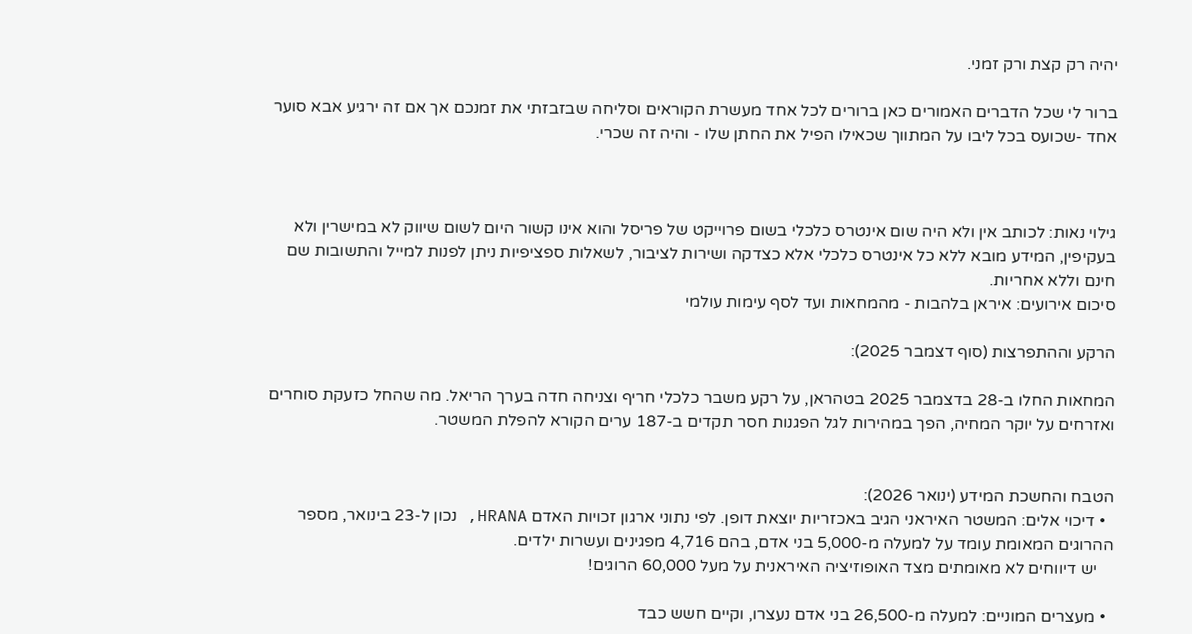יהיה רק קצת ורק זמני.

ברור לי שכל הדברים האמורים כאן ברורים לכל אחד מעשרת הקוראים וסליחה שבזבזתי את זמנכם אך אם זה ירגיע אבא סוער אחד -שכועס בכל ליבו על המתווך שכאילו הפיל את החתן שלו - והיה זה שכרי.



גילוי נאות: לכותב אין ולא היה שום אינטרס כלכלי בשום פרוייקט של פריסל והוא אינו קשור היום לשום שיווק לא במישרין ולא בעקיפין, המידע מובא ללא כל אינטרס כלכלי אלא כצדקה ושירות לציבור, לשאלות ספציפיות ניתן לפנות למייל והתשובות שם חינם וללא אחריות.
סיכום אירועים: איראן בלהבות - מהמחאות ועד לסף עימות עולמי

הרקע וההתפרצות (סוף דצמבר 2025):

המחאות החלו ב-28 בדצמבר 2025 בטהראן, על רקע משבר כלכלי חריף וצניחה חדה בערך הריאל. מה שהחל כזעקת סוחרים ואזרחים על יוקר המחיה, הפך במהירות לגל הפגנות חסר תקדים ב-187 ערים הקורא להפלת המשטר.


הטבח והחשכת המידע (ינואר 2026):
  • דיכוי אלים: המשטר האיראני הגיב באכזריות יוצאת דופן. לפי נתוני ארגון זכויות האדם HRANA, נכון ל-23 בינואר, מספר ההרוגים המאומת עומד על למעלה מ-5,000 בני אדם, בהם 4,716 מפגינים ועשרות ילדים.
    יש דיווחים לא מאומתים מצד האופוזיציה האיראנית על מעל 60,000 הרוגים!

  • מעצרים המוניים: למעלה מ-26,500 בני אדם נעצרו, וקיים חשש כבד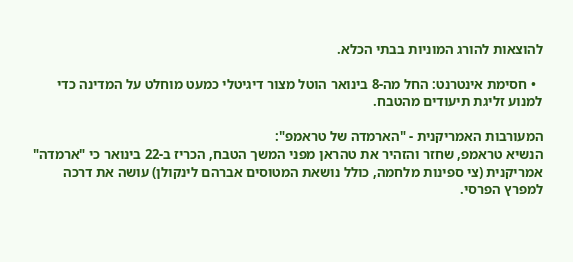להוצאות להורג המוניות בבתי הכלא.

  • חסימת אינטרנט: החל מה-8 בינואר הוטל מצור דיגיטלי כמעט מוחלט על המדינה כדי למנוע זליגת תיעודים מהטבח.

המעורבות האמריקנית - "הארמדה של טראמפ":
הנשיא טראמפ, שחזר והזהיר את טהראן מפני המשך הטבח, הכריז ב-22 בינואר כי "ארמדה" אמריקנית (צי ספינות מלחמה, כולל נושאת המטוסים אברהם לינקולן) עושה את דרכה למפרץ הפרסי.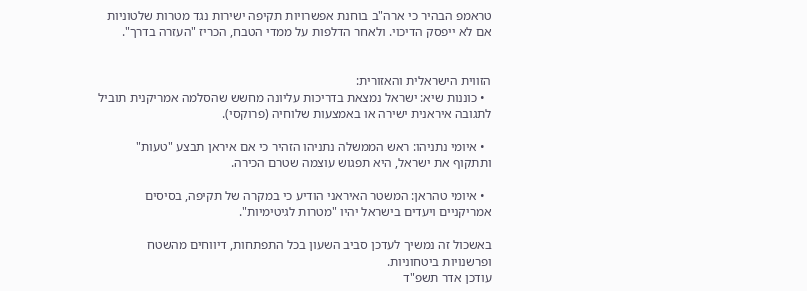טראמפ הבהיר כי ארה"ב בוחנת אפשרויות תקיפה ישירות נגד מטרות שלטוניות אם לא ייפסק הדיכוי. ולאחר הדלפות על ממדי הטבח, הכריז "העזרה בדרך".


הזווית הישראלית והאזורית:
  • כוננות שיא: ישראל נמצאת בדריכות עליונה מחשש שהסלמה אמריקנית תוביל לתגובה איראנית ישירה או באמצעות שלוחיה (פרוקסי).

  • איומי נתניהו: ראש הממשלה נתניהו הזהיר כי אם איראן תבצע "טעות" ותתקוף את ישראל, היא תפגוש עוצמה שטרם הכירה.

  • איומי טהראן: המשטר האיראני הודיע כי במקרה של תקיפה, בסיסים אמריקניים ויעדים בישראל יהיו "מטרות לגיטימיות".

באשכול זה נמשיך לעדכן סביב השעון בכל התפתחות, דיווחים מהשטח ופרשנויות ביטחוניות.
עודכן אדר תשפ"ד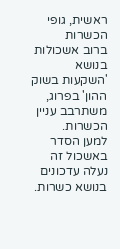ראשית, גופי הכשרות
ברוב אשכולות בנושא 'השקעות בשוק ההון' בפרוג, משתרבב עניין הכשרות.
למען הסדר באשכול זה נעלה עדכונים בנושא כשרות.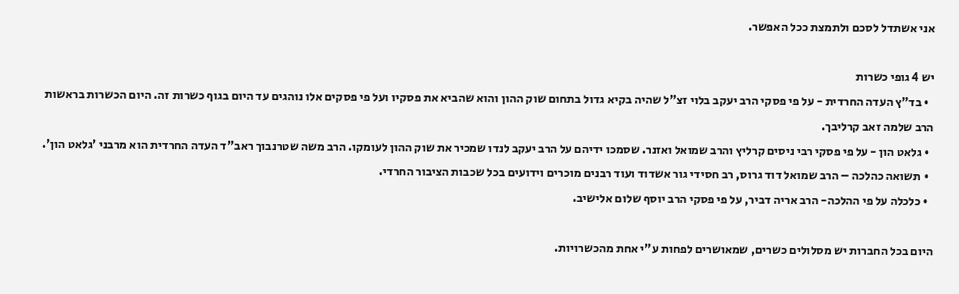אני אשתדל לסכם ולתמצת ככל האפשר.

יש 4 גופי כשרות
  • בד"ץ העדה החרדית - על פי פסקי הרב יעקב בלוי זצ"ל שהיה בקיא גדול בתחום שוק ההון והוא שהביא את פסקיו ועל פי פסקים אלו נוהגים עד היום בגוף כשרות זה. היום הכשרות בראשות הרב שלמה זאב קרליבך.
  • גלאט הון - על פי פסקי רבי ניסים קרליץ והרב שמואל ואזנר. שסמכו ידיהם על הרב יעקב לנדו שמכיר את שוק ההון לעומקו. הרב משה שטרנבוך ראב"ד העדה החרדית הוא מרבני 'גלאט הון'.
  • תשואה כהלכה – הרב שמואל דוד גרוס, רב חסידי גור אשדוד ועוד רבנים מוכרים וידועים בכל שכבות הציבור החרדי.
  • כלכלה על פי ההלכה- הרב אריה דביר, על פי פסקי הרב יוסף שלום אלישיב.

היום בכל החברות יש מסלולים כשרים, שמאושרים לפחות ע"י אחת מהכשרויות.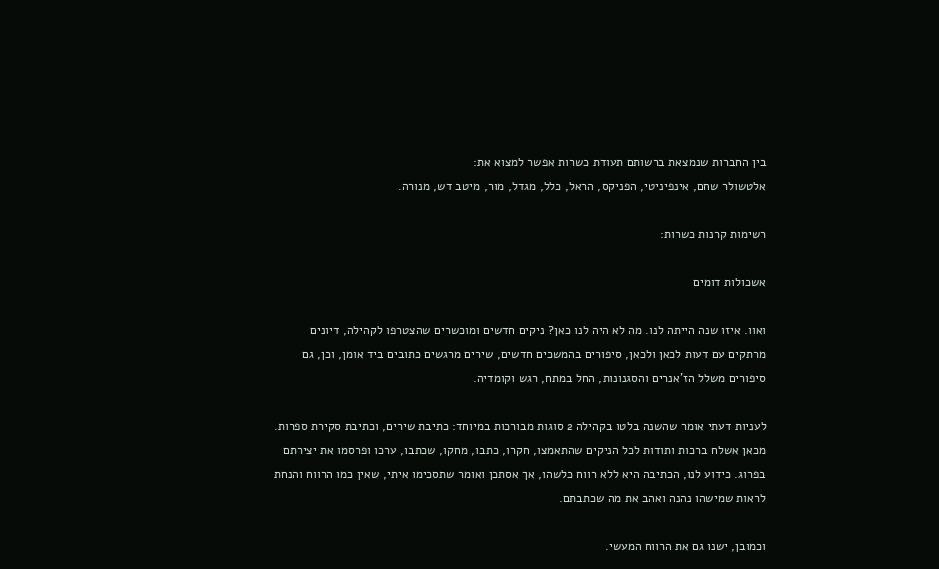בין החברות שנמצאת ברשותם תעודת כשרות אפשר למצוא את:
אלטשולר שחם, אינפיניטי, הפניקס, הראל, כלל, מגדל, מור, מיטב דש, מנורה.

רשימות קרנות כשרות:

אשכולות דומים

ואוו. איזו שנה הייתה לנו. מה לא היה לנו כאן? ניקים חדשים ומוכשרים שהצטרפו לקהילה, דיונים מרתקים עם דעות לכאן ולכאן, סיפורים בהמשכים חדשים, שירים מרגשים כתובים ביד אומן, וכן, גם סיפורים משלל הז'אנרים והסגנונות, החל במתח, רגש וקומדיה.

לעניות דעתי אומר שהשנה בלטו בקהילה 2 סוגות מבורכות במיוחד: כתיבת שירים, וכתיבת סקירת ספרות.
מכאן אשלח ברכות ותודות לכל הניקים שהתאמצו, חקרו, כתבו, מחקו, שכתבו, ערכו ופרסמו את יצירתם בפרוג. כידוע לנו, הכתיבה היא ללא רווח כלשהו, אך אסתכן ואומר שתסכימו איתי, שאין כמו הרווח והנחת לראות שמישהו נהנה ואהב את מה שכתבתם.

וכמובן, ישנו גם את הרווח המעשי.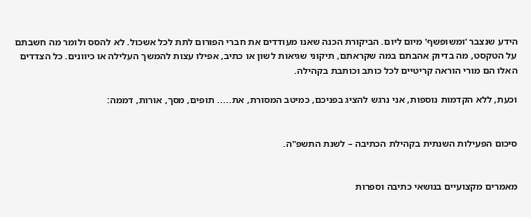הידע שנצבר 'ומשופשף' מיום ליום. הביקורת הכנה שאנו מעודדים את חברי הפורום לתת לכל אשכול. לא להסס ולומר מה חשבתם על הטקסט, מה בדיוק אהבתם במה שקראתם, תיקוני שגיאות לשון או כתיב, אפילו עצות להמשך העלילה או כיוונים. כל הצדדים האלו הם מורי הוראה קריטיים לכל כותב וכותבת בקהילה.

וכעת, ללא הקדמות נוספות, אני נרגש להציג בפניכם, כמיטב המסורת, את..... תופים, מסך, אורות, דממה:


סיכום הפעילות השנתית בקהילת הכתיבה – לשנת התשפ"ה.


מאמרים מקצועיים בנושאי כתיבה וספרות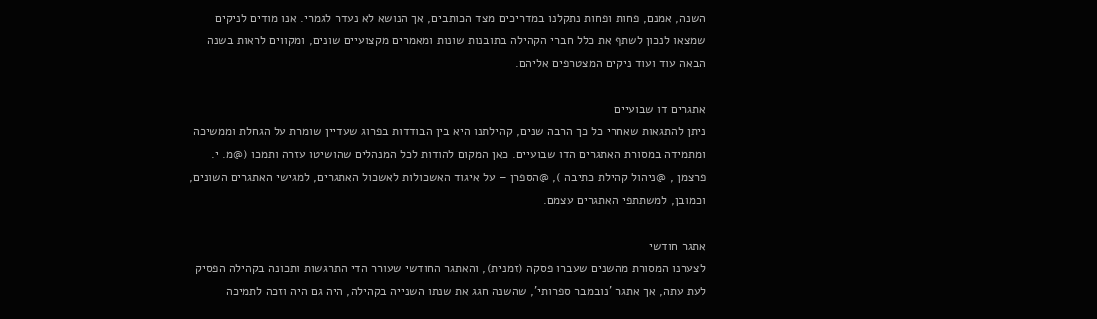השנה, אמנם, פחות ופחות נתקלנו במדריכים מצד הכותבים, אך הנושא לא נעדר לגמרי. אנו מודים לניקים שמצאו לנכון לשתף את כלל חברי הקהילה בתובנות שונות ומאמרים מקצועיים שונים, ומקווים לראות בשנה הבאה עוד ועוד ניקים המצטרפים אליהם.

אתגרים דו שבועיים
ניתן להתגאות שאחרי כל כך הרבה שנים, קהילתנו היא בין הבודדות בפרוג שעדיין שומרת על הגחלת וממשיכה ומתמידה במסורת האתגרים הדו שבועיים. כאן המקום להודות לכל המנהלים שהושיטו עזרה ותמכו (@מ. י. פרצמן , @ניהול קהילת כתיבה ), @הספרן – על איגוד האשכולות לאשכול האתגרים, למגישי האתגרים השונים, וכמובן, למשתתפי האתגרים עצמם.

אתגר חודשי
לצערנו המסורת מהשנים שעברו פסקה (זמנית), והאתגר החודשי שעורר הדי התרגשות ותכונה בקהילה הפסיק לעת עתה, אך אתגר 'נובמבר ספרותי', שהשנה חגג את שנתו השנייה בקהילה, היה גם היה וזכה לתמיכה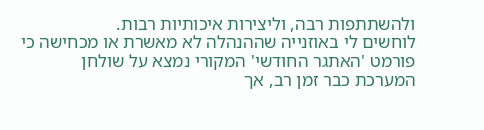ולהשתתפות רבה, וליצירות איכותיות רבות.
לוחשים לי באוזנייה שההנהלה לא מאשרת או מכחישה כי פורמט 'האתגר החודשי' המקורי נמצא על שולחן המערכת כבר זמן רב, אך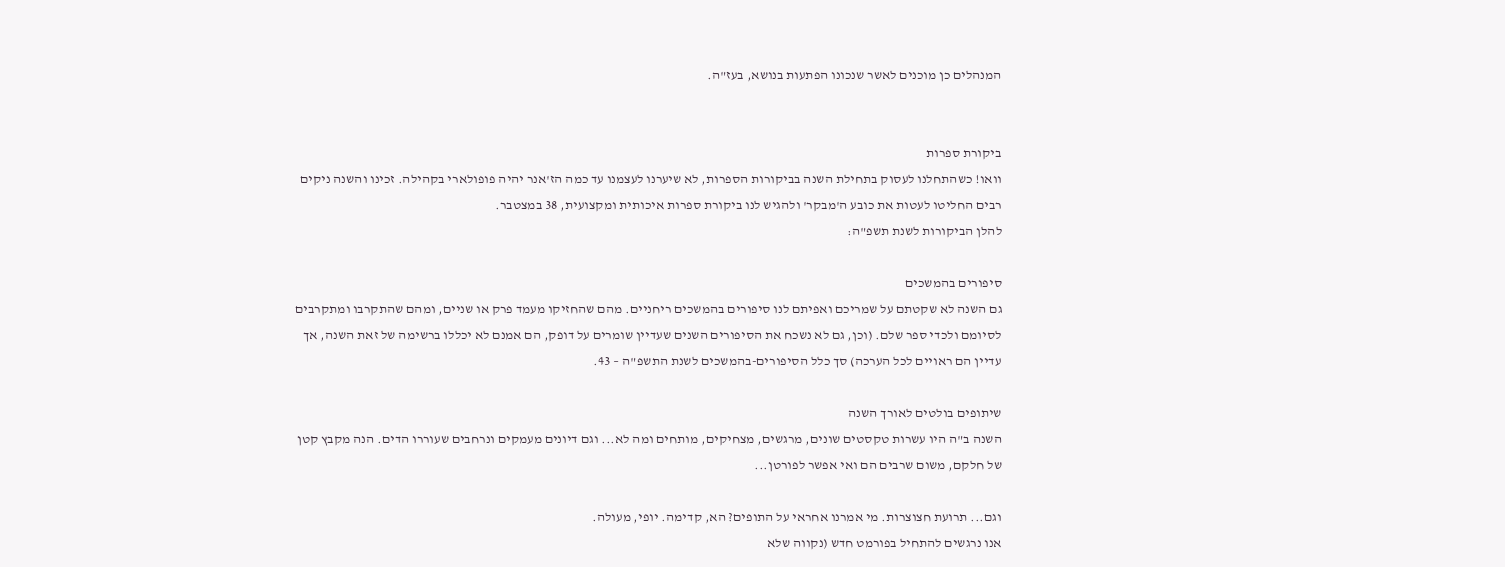המנהלים כן מוכנים לאשר שנכונו הפתעות בנושא, בעז"ה.


ביקורת ספרות
וואו! כשהתחלנו לעסוק בתחילת השנה בביקורות הספרות, לא שיערנו לעצמנו עד כמה הז'אנר יהיה פופולארי בקהילה. זכינו והשנה ניקים רבים החליטו לעטות את כובע ה'מבקר' ולהגיש לנו ביקורת ספרות איכותית ומקצועית, 38 במצטבר.
להלן הביקורות לשנת תשפ"ה:

סיפורים בהמשכים
גם השנה לא שקטתם על שמריכם ואפיתם לנו סיפורים בהמשכים ריחניים. מהם שהחזיקו מעמד פרק או שניים, ומהם שהתקרבו ומתקרבים לסיומם ולכדי ספר שלם. (וכן, גם לא נשכח את הסיפורים השנים שעדיין שומרים על דופק, הם אמנם לא יכללו ברשימה של זאת השנה, אך עדיין הם ראויים לכל הערכה) סך כלל הסיפורים-בהמשכים לשנת התשפ"ה – 43.

שיתופים בולטים לאורך השנה
השנה ב"ה היו עשרות טקסטים שונים, מרגשים, מצחיקים, מותחים ומה לא... וגם דיונים מעמקים ונרחבים שעוררו הדים. הנה מקבץ קטן של חלקם, משום שרבים הם ואי אפשר לפורטן...

וגם... תרועת חצוצרות. מי אמרנו אחראי על התופים? הא, קדימה. יופי, מעולה.
אנו נרגשים להתחיל בפורמט חדש (נקווה שלא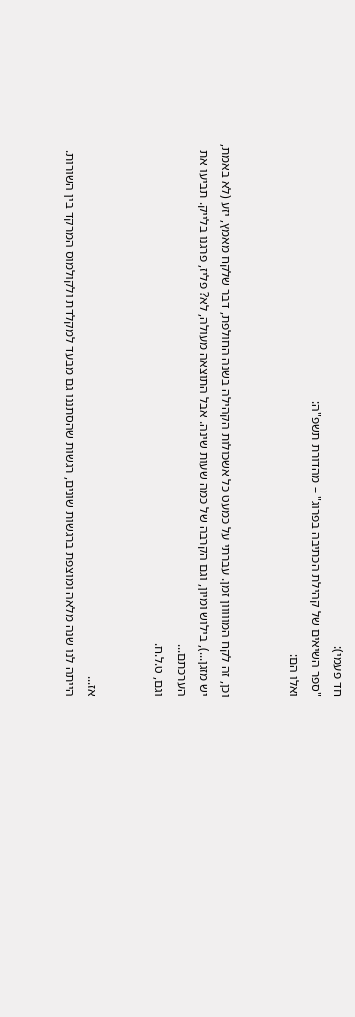חד פעמי):
"ספר השיאים של קהילת הכתיבה בפרוג" – מהדורת תשפ"ה:
ואלו הם:


וכן, זה לקח המווווון זמן. עברתי על כמעט כל אשכולות הקהילה בשנה החולפת, דבר שלקח מאמץ, יזע (לא באמת, יש מזגן...), בילוש ומיון, וגם הקרבה של כמה שעות שינה. אבל התוצאה מעולה, לא? פליז, פרגנו בלייק. תביעו את הערכתם...
וגם, ט.ל.ח.


אז...
הייתה לנו שנה מלאה ומוצפת ברגשות שונים, רגשות שהסתננו גם מבעד למקלדת ולקולמוס המרקד בין השורות.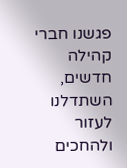פגשנו חברי קהילה חדשים, השתדלנו לעזור ולהחכים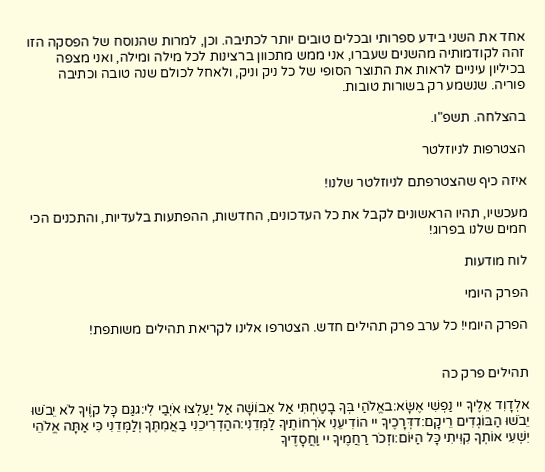אחד את השני בידע ספרותי ובכלים טובים יותר לכתיבה. וכן, למרות שהנוסח של הפסקה הזו זהה לקודמותיה מהשנים שעברו, אני ממש מתכוון ברצינות לכל מילה ומילה, ואני מצפה בכיליון עיניים לראות את התוצר הסופי של כל ניק וניק, ולאחל לכולם שנה טובה וכתיבה פוריה. שנשמע רק בשורות טובות.

בהצלחה. תשפ"ו.

הצטרפות לניוזלטר

איזה כיף שהצטרפתם לניוזלטר שלנו!

מעכשיו, תהיו הראשונים לקבל את כל העדכונים, החדשות, ההפתעות בלעדיות, והתכנים הכי חמים שלנו בפרוג!

לוח מודעות

הפרק היומי

הפרק היומי! כל ערב פרק תהילים חדש. הצטרפו אלינו לקריאת תהילים משותפת!


תהילים פרק כה

אלְדָוִד אֵלֶיךָ יי נַפְשִׁי אֶשָּׂא:באֱלֹהַי בְּךָ בָטַחְתִּי אַל אֵבוֹשָׁה אַל יַעַלְצוּ אֹיְבַי לִי:גגַּם כָּל קוֶֹיךָ לֹא יֵבֹשׁוּ יֵבֹשׁוּ הַבּוֹגְדִים רֵיקָם:דדְּרָכֶיךָ יי הוֹדִיעֵנִי אֹרְחוֹתֶיךָ לַמְּדֵנִי:ההַדְרִיכֵנִי בַאֲמִתֶּךָ וְלַמְּדֵנִי כִּי אַתָּה אֱלֹהֵי יִשְׁעִי אוֹתְךָ קִוִּיתִי כָּל הַיּוֹם:וזְכֹר רַחֲמֶיךָ יי וַחֲסָדֶיךָ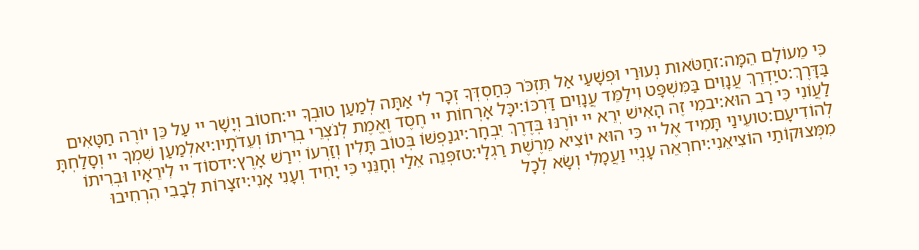כִּי מֵעוֹלָם הֵמָּה:זחַטֹּאות נְעוּרַי וּפְשָׁעַי אַל תִּזְכֹּר כְּחַסְדְּךָ זְכָר לִי אַתָּה לְמַעַן טוּבְךָ יי:חטוֹב וְיָשָׁר יי עַל כֵּן יוֹרֶה חַטָּאִים בַּדָּרֶךְ:טיַדְרֵךְ עֲנָוִים בַּמִּשְׁפָּט וִילַמֵּד עֲנָוִים דַּרְכּוֹ:יכָּל אָרְחוֹת יי חֶסֶד וֶאֱמֶת לְנֹצְרֵי בְרִיתוֹ וְעֵדֹתָיו:יאלְמַעַן שִׁמְךָ יי וְסָלַחְתָּ לַעֲוֹנִי כִּי רַב הוּא:יבמִי זֶה הָאִישׁ יְרֵא יי יוֹרֶנּוּ בְּדֶרֶךְ יִבְחָר:יגנַפְשׁוֹ בְּטוֹב תָּלִין וְזַרְעוֹ יִירַשׁ אָרֶץ:ידסוֹד יי לִירֵאָיו וּבְרִיתוֹ לְהוֹדִיעָם:טועֵינַי תָּמִיד אֶל יי כִּי הוּא יוֹצִיא מֵרֶשֶׁת רַגְלָי:טזפְּנֵה אֵלַי וְחָנֵּנִי כִּי יָחִיד וְעָנִי אָנִי:יזצָרוֹת לְבָבִי הִרְחִיבוּ מִמְּצוּקוֹתַי הוֹצִיאֵנִי:יחרְאֵה עָנְיִי וַעֲמָלִי וְשָׂא לְכָל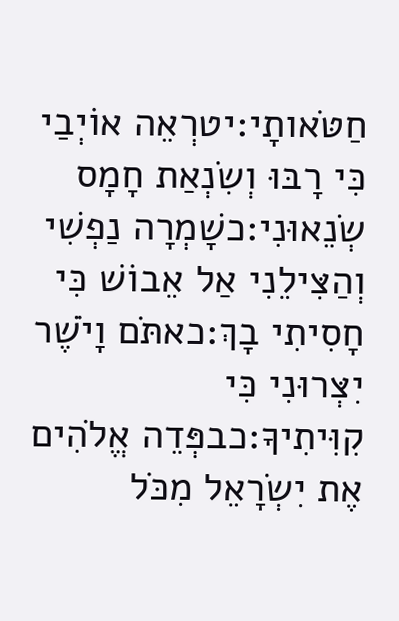חַטֹּאותָי:יטרְאֵה אוֹיְבַי כִּי רָבּוּ וְשִׂנְאַת חָמָס שְׂנֵאוּנִי:כשָׁמְרָה נַפְשִׁי וְהַצִּילֵנִי אַל אֵבוֹשׁ כִּי חָסִיתִי בָךְ:כאתֹּם וָיֹשֶׁר יִצְּרוּנִי כִּי קִוִּיתִיךָ:כבפְּדֵה אֱלֹהִים אֶת יִשְׂרָאֵל מִכֹּל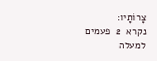צָרוֹתָיו:
נקרא  2  פעמים
למעלה